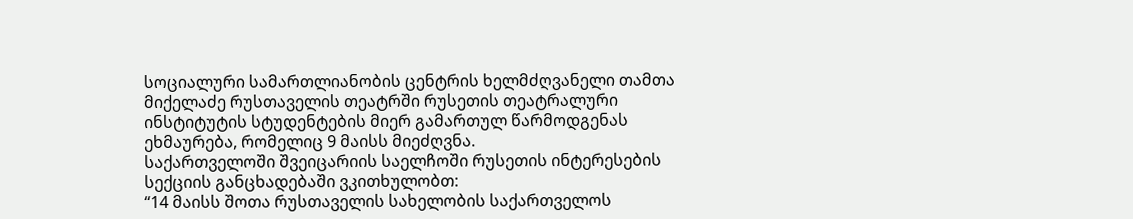სოციალური სამართლიანობის ცენტრის ხელმძღვანელი თამთა მიქელაძე რუსთაველის თეატრში რუსეთის თეატრალური ინსტიტუტის სტუდენტების მიერ გამართულ წარმოდგენას ეხმაურება, რომელიც 9 მაისს მიეძღვნა.
საქართველოში შვეიცარიის საელჩოში რუსეთის ინტერესების სექციის განცხადებაში ვკითხულობთ:
“14 მაისს შოთა რუსთაველის სახელობის საქართველოს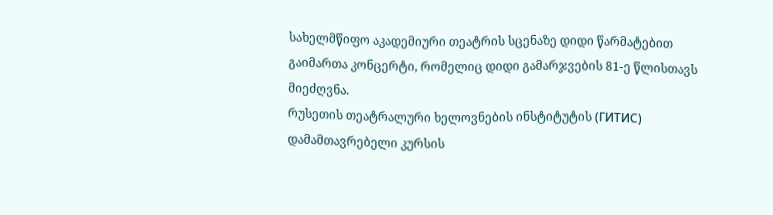სახელმწიფო აკადემიური თეატრის სცენაზე დიდი წარმატებით გაიმართა კონცერტი, რომელიც დიდი გამარჯვების 81-ე წლისთავს მიეძღვნა.
რუსეთის თეატრალური ხელოვნების ინსტიტუტის (ГИТИС) დამამთავრებელი კურსის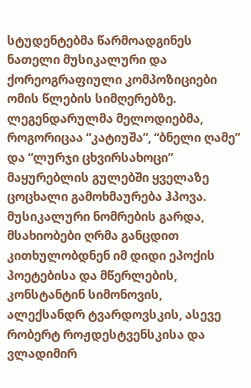სტუდენტებმა წარმოადგინეს ნათელი მუსიკალური და ქორეოგრაფიული კომპოზიციები ომის წლების სიმღერებზე. ლეგენდარულმა მელოდიებმა, როგორიცაა “კატიუშა”, “ბნელი ღამე” და “ლურჯი ცხვირსახოცი” მაყურებლის გულებში ყველაზე ცოცხალი გამოხმაურება ჰპოვა. მუსიკალური ნომრების გარდა, მსახიობები ღრმა განცდით კითხულობდნენ იმ დიდი ეპოქის პოეტებისა და მწერლების, კონსტანტინ სიმონოვის, ალექსანდრ ტვარდოვსკის, ასევე რობერტ როჟდესტვენსკისა და ვლადიმირ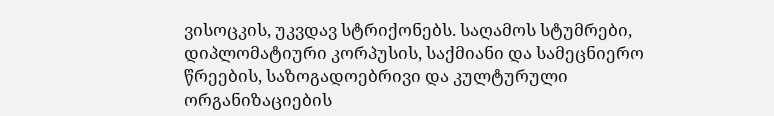ვისოცკის, უკვდავ სტრიქონებს. საღამოს სტუმრები, დიპლომატიური კორპუსის, საქმიანი და სამეცნიერო წრეების, საზოგადოებრივი და კულტურული ორგანიზაციების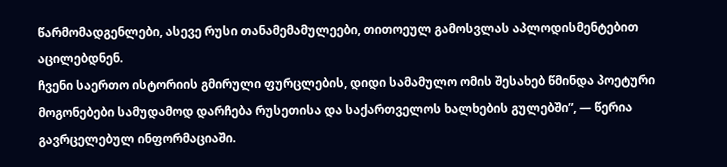წარმომადგენლები, ასევე რუსი თანამემამულეები, თითოეულ გამოსვლას აპლოდისმენტებით აცილებდნენ.
ჩვენი საერთო ისტორიის გმირული ფურცლების, დიდი სამამულო ომის შესახებ წმინდა პოეტური მოგონებები სამუდამოდ დარჩება რუსეთისა და საქართველოს ხალხების გულებში”, — წერია გავრცელებულ ინფორმაციაში.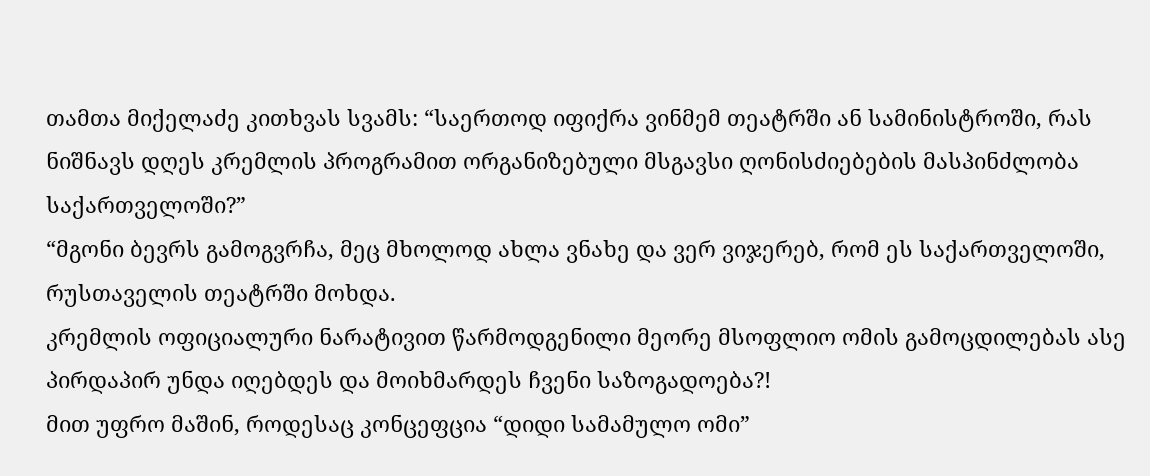თამთა მიქელაძე კითხვას სვამს: “საერთოდ იფიქრა ვინმემ თეატრში ან სამინისტროში, რას ნიშნავს დღეს კრემლის პროგრამით ორგანიზებული მსგავსი ღონისძიებების მასპინძლობა საქართველოში?”
“მგონი ბევრს გამოგვრჩა, მეც მხოლოდ ახლა ვნახე და ვერ ვიჯერებ, რომ ეს საქართველოში, რუსთაველის თეატრში მოხდა.
კრემლის ოფიციალური ნარატივით წარმოდგენილი მეორე მსოფლიო ომის გამოცდილებას ასე პირდაპირ უნდა იღებდეს და მოიხმარდეს ჩვენი საზოგადოება?!
მით უფრო მაშინ, როდესაც კონცეფცია “დიდი სამამულო ომი”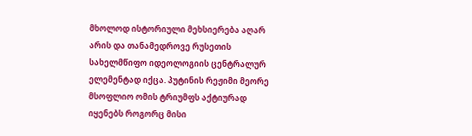მხოლოდ ისტორიული მეხსიერება აღარ არის და თანამედროვე რუსეთის სახელმწიფო იდეოლოგიის ცენტრალურ ელემენტად იქცა. პუტინის რეჟიმი მეორე მსოფლიო ომის ტრიუმფს აქტიურად იყენებს როგორც მისი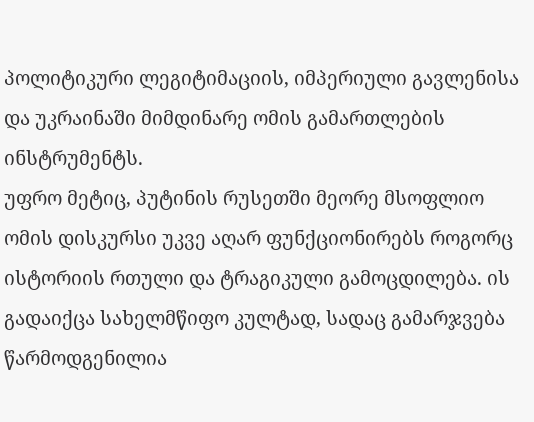პოლიტიკური ლეგიტიმაციის, იმპერიული გავლენისა და უკრაინაში მიმდინარე ომის გამართლების ინსტრუმენტს.
უფრო მეტიც, პუტინის რუსეთში მეორე მსოფლიო ომის დისკურსი უკვე აღარ ფუნქციონირებს როგორც ისტორიის რთული და ტრაგიკული გამოცდილება. ის გადაიქცა სახელმწიფო კულტად, სადაც გამარჯვება წარმოდგენილია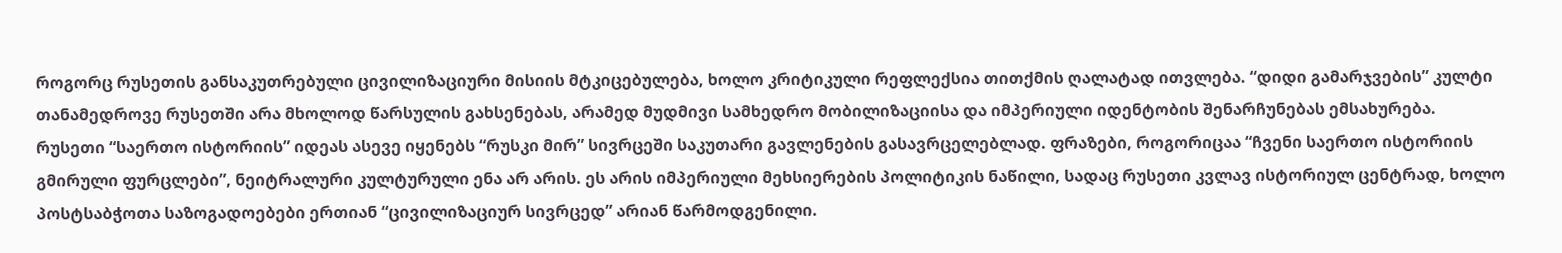როგორც რუსეთის განსაკუთრებული ცივილიზაციური მისიის მტკიცებულება, ხოლო კრიტიკული რეფლექსია თითქმის ღალატად ითვლება. “დიდი გამარჯვების” კულტი თანამედროვე რუსეთში არა მხოლოდ წარსულის გახსენებას, არამედ მუდმივი სამხედრო მობილიზაციისა და იმპერიული იდენტობის შენარჩუნებას ემსახურება.
რუსეთი “საერთო ისტორიის” იდეას ასევე იყენებს “რუსკი მირ” სივრცეში საკუთარი გავლენების გასავრცელებლად. ფრაზები, როგორიცაა “ჩვენი საერთო ისტორიის გმირული ფურცლები”, ნეიტრალური კულტურული ენა არ არის. ეს არის იმპერიული მეხსიერების პოლიტიკის ნაწილი, სადაც რუსეთი კვლავ ისტორიულ ცენტრად, ხოლო პოსტსაბჭოთა საზოგადოებები ერთიან “ცივილიზაციურ სივრცედ” არიან წარმოდგენილი.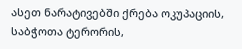ასეთ ნარატივებში ქრება ოკუპაციის, საბჭოთა ტერორის,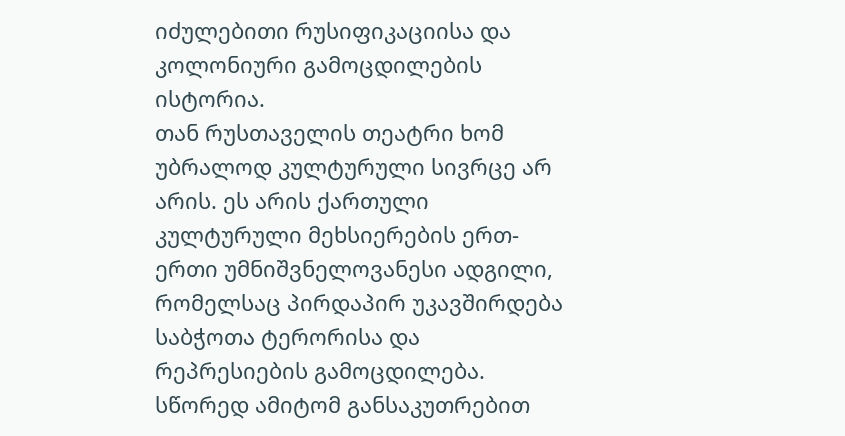იძულებითი რუსიფიკაციისა და კოლონიური გამოცდილების ისტორია.
თან რუსთაველის თეატრი ხომ უბრალოდ კულტურული სივრცე არ არის. ეს არის ქართული კულტურული მეხსიერების ერთ-ერთი უმნიშვნელოვანესი ადგილი, რომელსაც პირდაპირ უკავშირდება საბჭოთა ტერორისა და რეპრესიების გამოცდილება. სწორედ ამიტომ განსაკუთრებით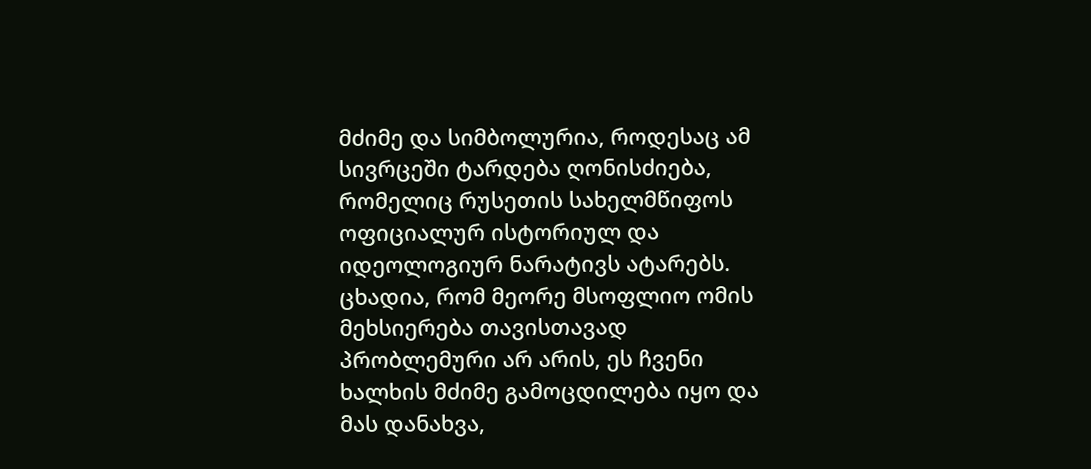მძიმე და სიმბოლურია, როდესაც ამ სივრცეში ტარდება ღონისძიება, რომელიც რუსეთის სახელმწიფოს ოფიციალურ ისტორიულ და იდეოლოგიურ ნარატივს ატარებს.
ცხადია, რომ მეორე მსოფლიო ომის მეხსიერება თავისთავად პრობლემური არ არის, ეს ჩვენი ხალხის მძიმე გამოცდილება იყო და მას დანახვა,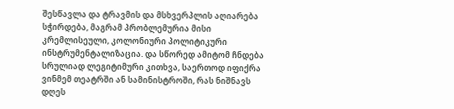შესწავლა და ტრავმის და მსხვერპლის აღიარება სჭირდება, მაგრამ პრობლემურია მისი კრემლისეული, კოლონიური პოლიტიკური ინსტრუმენტალიზაცია. და სწორედ ამიტომ ჩნდება სრულიად ლეგიტიმური კითხვა, საერთოდ იფიქრა ვინმემ თეატრში ან სამინისტროში, რას ნიშნავს დღეს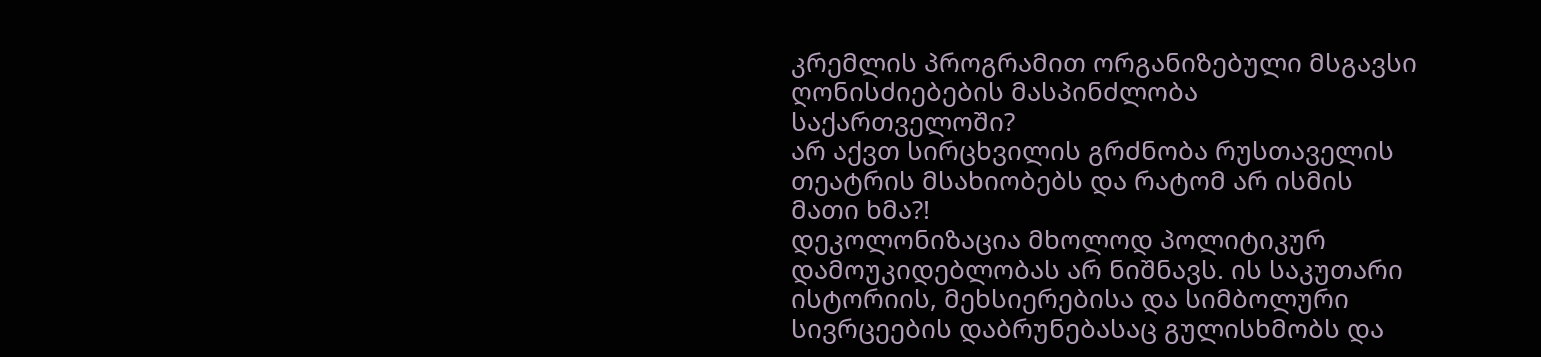კრემლის პროგრამით ორგანიზებული მსგავსი ღონისძიებების მასპინძლობა საქართველოში?
არ აქვთ სირცხვილის გრძნობა რუსთაველის თეატრის მსახიობებს და რატომ არ ისმის მათი ხმა?!
დეკოლონიზაცია მხოლოდ პოლიტიკურ დამოუკიდებლობას არ ნიშნავს. ის საკუთარი ისტორიის, მეხსიერებისა და სიმბოლური სივრცეების დაბრუნებასაც გულისხმობს და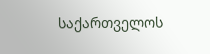საქართველოს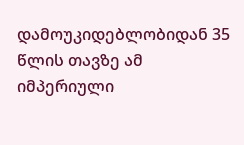დამოუკიდებლობიდან 35 წლის თავზე ამ იმპერიული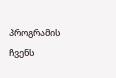პროგრამის ჩვენს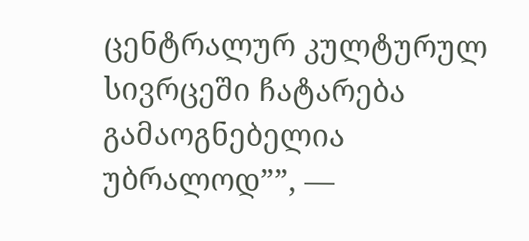ცენტრალურ კულტურულ სივრცეში ჩატარება გამაოგნებელია უბრალოდ””, —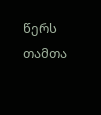წერს თამთა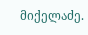მიქელაძე.